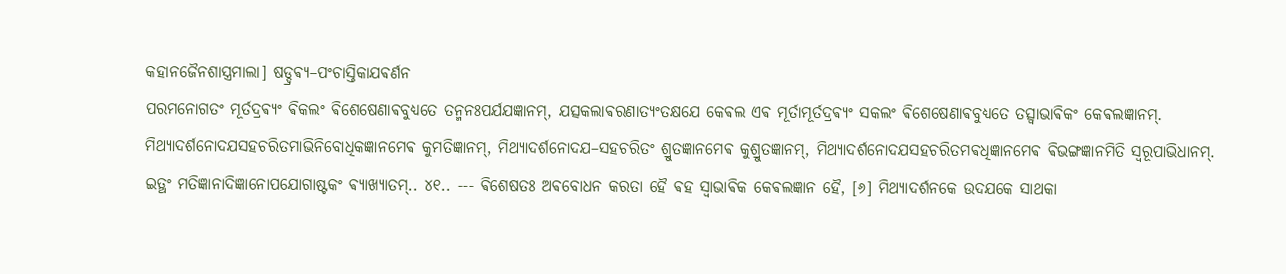କହାନଜୈନଶାସ୍ତ୍ରମାଲା] ଷଡ୍ଦ୍ରଵ୍ଯ–ପଂଚାସ୍ତିକାଯଵର୍ଣନ
ପରମନୋଗତଂ ମୂର୍ତଦ୍ରଵ୍ଯଂ ଵିକଲଂ ଵିଶେଷେଣାଵବୁଧ୍ଯତେ ତନ୍ମନଃପର୍ଯଯଜ୍ଞାନମ୍, ଯତ୍ସକଲାଵରଣାତ୍ଯଂତକ୍ଷଯେ କେଵଲ ଏଵ ମୂର୍ତାମୂର୍ତଦ୍ରଵ୍ଯଂ ସକଲଂ ଵିଶେଷେଣାଵବୁଧ୍ଯତେ ତତ୍ସ୍ଵାଭାଵିକଂ କେଵଲଜ୍ଞାନମ୍. ମିଥ୍ଯାଦର୍ଶନୋଦଯସହଚରିତମାଭିନିବୋଧିକଜ୍ଞାନମେଵ କୁମତିଜ୍ଞାନମ୍, ମିଥ୍ଯାଦର୍ଶନୋଦଯ–ସହଚରିତଂ ଶ୍ରୁତଜ୍ଞାନମେଵ କୁଶ୍ରୁତଜ୍ଞାନମ୍, ମିଥ୍ଯାଦର୍ଶନୋଦଯସହଚରିତମଵଧିଜ୍ଞାନମେଵ ଵିଭଙ୍ଗଜ୍ଞାନମିତି ସ୍ଵରୂପାଭିଧାନମ୍. ଇତ୍ଥଂ ମତିଜ୍ଞାନାଦିଜ୍ଞାନୋପଯୋଗାଷ୍ଟକଂ ଵ୍ଯାଖ୍ଯାତମ୍.. ୪୧.. --- ଵିଶେଷତଃ ଅଵବୋଧନ କରତା ହୈ ଵହ ସ୍ଵାଭାଵିକ କେଵଲଜ୍ଞାନ ହୈ, [୬] ମିଥ୍ଯାଦର୍ଶନକେ ଉଦଯକେ ସାଥକା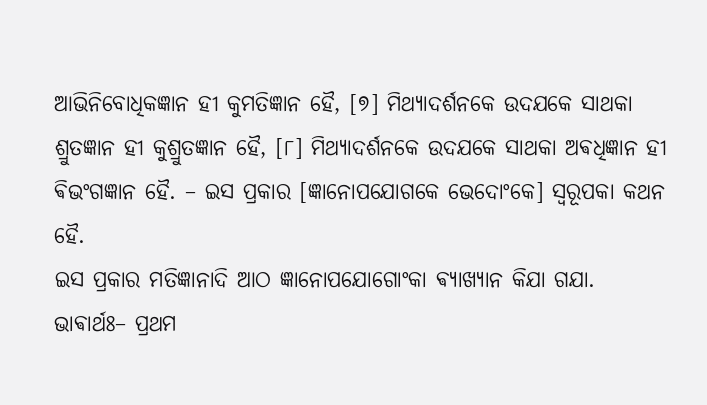ଆଭିନିବୋଧିକଜ୍ଞାନ ହୀ କୁମତିଜ୍ଞାନ ହୈ, [୭] ମିଥ୍ଯାଦର୍ଶନକେ ଉଦଯକେ ସାଥକା ଶ୍ରୁତଜ୍ଞାନ ହୀ କୁଶ୍ରୁତଜ୍ଞାନ ହୈ, [୮] ମିଥ୍ଯାଦର୍ଶନକେ ଉଦଯକେ ସାଥକା ଅଵଧିଜ୍ଞାନ ହୀ ଵିଭଂଗଜ୍ଞାନ ହୈ. – ଇସ ପ୍ରକାର [ଜ୍ଞାନୋପଯୋଗକେ ଭେଦୋଂକେ] ସ୍ଵରୂପକା କଥନ ହୈ.
ଇସ ପ୍ରକାର ମତିଜ୍ଞାନାଦି ଆଠ ଜ୍ଞାନୋପଯୋଗୋଂକା ଵ୍ଯାଖ୍ଯାନ କିଯା ଗଯା.
ଭାଵାର୍ଥଃ– ପ୍ରଥମ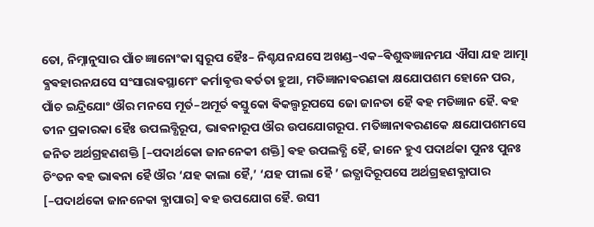ତୋ, ନିମ୍ନାନୁସାର ପାଁଚ ଜ୍ଞାନୋଂକା ସ୍ଵରୂପ ହୈଃ– ନିଶ୍ଚଯନଯସେ ଅଖଣ୍ଡ–ଏକ–ଵିଶୁଦ୍ଧଜ୍ଞାନମଯ ଐସା ଯହ ଆତ୍ମା ଵ୍ଯଵହାରନଯସେ ସଂସାରାଵସ୍ଥାମେଂ କର୍ମାଵୃତ୍ତ ଵର୍ତତା ହୁଆ, ମତିଜ୍ଞାନାଵରଣକା କ୍ଷଯୋପଶମ ହୋନେ ପର, ପାଁଚ ଇନ୍ଦ୍ରିଯୋଂ ଔର ମନସେ ମୂର୍ତ–ଅମୂର୍ତ ଵସ୍ତୁକୋ ଵିକଲ୍ପରୂପସେ ଜୋ ଜାନତା ହୈ ଵହ ମତିଜ୍ଞାନ ହୈ. ଵହ ତୀନ ପ୍ରକାରକା ହୈଃ ଉପଲବ୍ଧିରୂପ, ଭାଵନାରୂପ ଔର ଉପଯୋଗରୂପ. ମତିଜ୍ଞାନାଵରଣକେ କ୍ଷଯୋପଶମସେ ଜନିତ ଅର୍ଥଗ୍ରହଣଶକ୍ତି [–ପଦାର୍ଥକୋ ଜାନନେକୀ ଶକ୍ତି] ଵହ ଉପଲବ୍ଧି ହୈ, ଜାନେ ହୁଏ ପଦାର୍ଥକା ପୁନଃ ପୁନଃ ଚିଂତନ ଵହ ଭାଵନା ହୈ ଔର ‘ଯହ କାଲା ହୈ,’ ‘ଯହ ପୀଲା ହୈ ’ ଇତ୍ଯାଦିରୂପସେ ଅର୍ଥଗ୍ରହଣଵ୍ଯାପାର [–ପଦାର୍ଥକୋ ଜାନନେକା ଵ୍ଯାପାର] ଵହ ଉପଯୋଗ ହୈ. ଉସୀ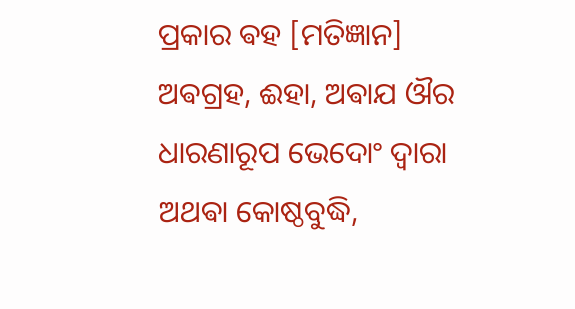ପ୍ରକାର ଵହ [ମତିଜ୍ଞାନ] ଅଵଗ୍ରହ, ଈହା, ଅଵାଯ ଔର ଧାରଣାରୂପ ଭେଦୋଂ ଦ୍ଵାରା ଅଥଵା କୋଷ୍ଠବୁଦ୍ଧି,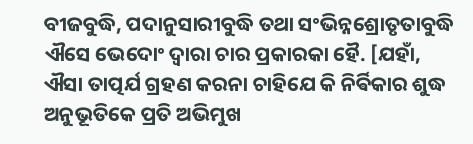ବୀଜବୁଦ୍ଧି, ପଦାନୁସାରୀବୁଦ୍ଧି ତଥା ସଂଭିନ୍ନଶ୍ରୋତୃତାବୁଦ୍ଧି ଐସେ ଭେଦୋଂ ଦ୍ଵାରା ଚାର ପ୍ରକାରକା ହୈ. [ଯହାଁ, ଐସା ତାତ୍ପର୍ଯ ଗ୍ରହଣ କରନା ଚାହିଯେ କି ନିର୍ଵିକାର ଶୁଦ୍ଧ ଅନୁଭୂତିକେ ପ୍ରତି ଅଭିମୁଖ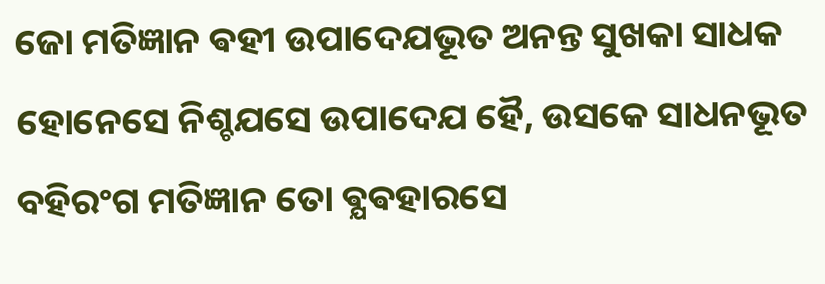ଜୋ ମତିଜ୍ଞାନ ଵହୀ ଉପାଦେଯଭୂତ ଅନନ୍ତ ସୁଖକା ସାଧକ ହୋନେସେ ନିଶ୍ଚଯସେ ଉପାଦେଯ ହୈ, ଉସକେ ସାଧନଭୂତ ବହିରଂଗ ମତିଜ୍ଞାନ ତୋ ଵ୍ଯଵହାରସେ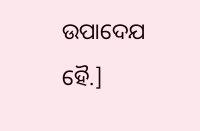ଉପାଦେଯ ହୈ.]